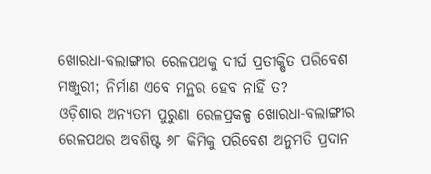ଖୋରଧା-ବଲାଙ୍ଗୀର ରେଳପଥକୁ ଦୀର୍ଘ ପ୍ରତୀକ୍ଷିତ ପରିବେଶ ମଞ୍ଜୁରୀ; ନିର୍ମାଣ ଏବେ ମନ୍ଥର ହେବ ନାହିଁ ତ?
ଓଡ଼ିଶାର ଅନ୍ୟତମ ପୁରୁଣା ରେଳପ୍ରକଳ୍ପ ଖୋରଧା-ବଲାଙ୍ଗୀର ରେଳପଥର ଅବଶିଷ୍ଟ ୬୮ କିମିକୁ ପରିବେଶ ଅନୁମତି ପ୍ରଦାନ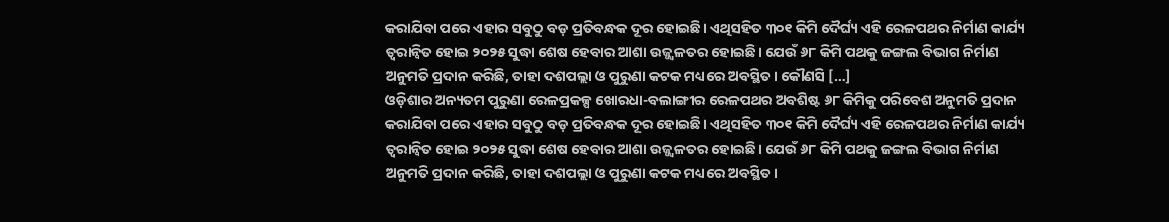କରାଯିବା ପରେ ଏହାର ସବୁଠୁ ବଡ଼ ପ୍ରତିବନ୍ଧକ ଦୂର ହୋଇଛି। ଏଥିସହିତ ୩୦୧ କିମି ଦୈର୍ଘ୍ୟ ଏହି ରେଳପଥର ନିର୍ମାଣ କାର୍ଯ୍ୟ ତ୍ୱରାନ୍ୱିତ ହୋଇ ୨୦୨୫ ସୁଦ୍ଧା ଶେଷ ହେବାର ଆଶା ଉଜ୍ଜ୍ୱଳତର ହୋଇଛି। ଯେଉଁ ୬୮ କିମି ପଥକୁ ଜଙ୍ଗଲ ବିଭାଗ ନିର୍ମାଣ ଅନୁମତି ପ୍ରଦାନ କରିଛି, ତାହା ଦଶପଲ୍ଲା ଓ ପୁରୁଣା କଟକ ମଧ୍ୟରେ ଅବସ୍ଥିତ। କୌଣସି […]
ଓଡ଼ିଶାର ଅନ୍ୟତମ ପୁରୁଣା ରେଳପ୍ରକଳ୍ପ ଖୋରଧା-ବଲାଙ୍ଗୀର ରେଳପଥର ଅବଶିଷ୍ଟ ୬୮ କିମିକୁ ପରିବେଶ ଅନୁମତି ପ୍ରଦାନ କରାଯିବା ପରେ ଏହାର ସବୁଠୁ ବଡ଼ ପ୍ରତିବନ୍ଧକ ଦୂର ହୋଇଛି। ଏଥିସହିତ ୩୦୧ କିମି ଦୈର୍ଘ୍ୟ ଏହି ରେଳପଥର ନିର୍ମାଣ କାର୍ଯ୍ୟ ତ୍ୱରାନ୍ୱିତ ହୋଇ ୨୦୨୫ ସୁଦ୍ଧା ଶେଷ ହେବାର ଆଶା ଉଜ୍ଜ୍ୱଳତର ହୋଇଛି। ଯେଉଁ ୬୮ କିମି ପଥକୁ ଜଙ୍ଗଲ ବିଭାଗ ନିର୍ମାଣ ଅନୁମତି ପ୍ରଦାନ କରିଛି, ତାହା ଦଶପଲ୍ଲା ଓ ପୁରୁଣା କଟକ ମଧ୍ୟରେ ଅବସ୍ଥିତ।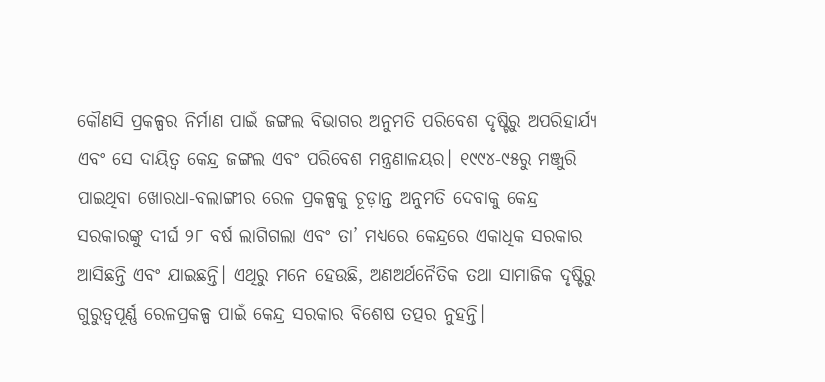କୌଣସି ପ୍ରକଳ୍ପର ନିର୍ମାଣ ପାଇଁ ଜଙ୍ଗଲ ବିଭାଗର ଅନୁମତି ପରିବେଶ ଦୃଷ୍ଟିରୁ ଅପରିହାର୍ଯ୍ୟ ଏବଂ ସେ ଦାୟିତ୍ୱ କେନ୍ଦ୍ର ଜଙ୍ଗଲ ଏବଂ ପରିବେଶ ମନ୍ତ୍ରଣାଳୟର। ୧୯୯୪-୯୫ରୁ ମଞ୍ଜୁରି ପାଇଥିବା ଖୋରଧା-ବଲାଙ୍ଗୀର ରେଳ ପ୍ରକଳ୍ପକୁ ଚୂଡ଼ାନ୍ତ ଅନୁମତି ଦେବାକୁ କେନ୍ଦ୍ର ସରକାରଙ୍କୁ ଦୀର୍ଘ ୨୮ ବର୍ଷ ଲାଗିଗଲା ଏବଂ ତା’ ମଧ୍ୟରେ କେନ୍ଦ୍ରରେ ଏକାଧିକ ସରକାର ଆସିଛନ୍ତି ଏବଂ ଯାଇଛନ୍ତି। ଏଥିରୁ ମନେ ହେଉଛି, ଅଣଅର୍ଥନୈତିକ ତଥା ସାମାଜିକ ଦୃଷ୍ଟିରୁ ଗୁରୁତ୍ୱପୂର୍ଣ୍ଣ ରେଳପ୍ରକଳ୍ପ ପାଇଁ କେନ୍ଦ୍ର ସରକାର ବିଶେଷ ତତ୍ପର ନୁହନ୍ତି।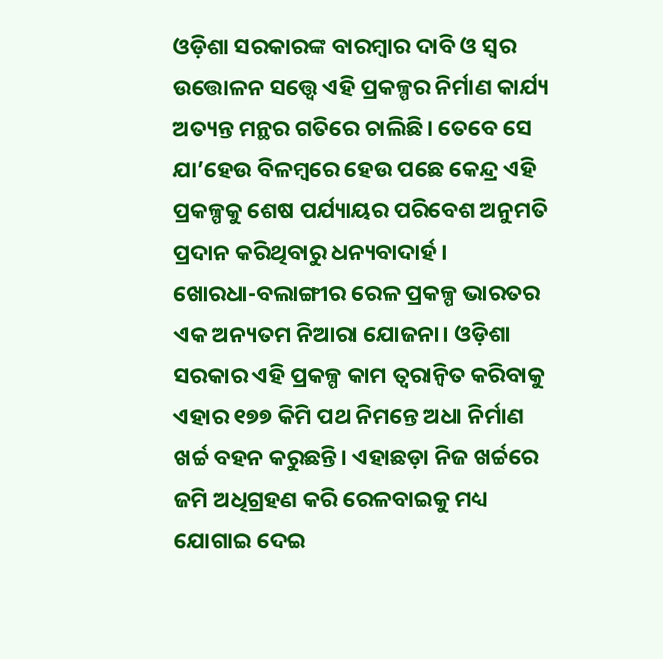ଓଡ଼ିଶା ସରକାରଙ୍କ ବାରମ୍ବାର ଦାବି ଓ ସ୍ୱର ଉତ୍ତୋଳନ ସତ୍ତ୍ବେ ଏହି ପ୍ରକଳ୍ପର ନିର୍ମାଣ କାର୍ଯ୍ୟ ଅତ୍ୟନ୍ତ ମନ୍ଥର ଗତିରେ ଚାଲିଛି। ତେବେ ସେ ଯା’ହେଉ ବିଳମ୍ବରେ ହେଉ ପଛେ କେନ୍ଦ୍ର ଏହି ପ୍ରକଳ୍ପକୁ ଶେଷ ପର୍ଯ୍ୟାୟର ପରିବେଶ ଅନୁମତି ପ୍ରଦାନ କରିଥିବାରୁ ଧନ୍ୟବାଦାର୍ହ।
ଖୋରଧା-ବଲାଙ୍ଗୀର ରେଳ ପ୍ରକଳ୍ପ ଭାରତର ଏକ ଅନ୍ୟତମ ନିଆରା ଯୋଜନା। ଓଡ଼ିଶା ସରକାର ଏହି ପ୍ରକଳ୍ପ କାମ ତ୍ୱରାନ୍ୱିତ କରିବାକୁ ଏହାର ୧୭୭ କିମି ପଥ ନିମନ୍ତେ ଅଧା ନିର୍ମାଣ ଖର୍ଚ୍ଚ ବହନ କରୁଛନ୍ତି। ଏହାଛଡ଼ା ନିଜ ଖର୍ଚ୍ଚରେ ଜମି ଅଧିଗ୍ରହଣ କରି ରେଳବାଇକୁ ମଧ୍ୟ ଯୋଗାଇ ଦେଇ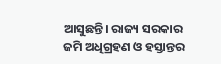ଆସୁଛନ୍ତି। ରାଜ୍ୟ ସରକାର ଜମି ଅଧିଗ୍ରହଣ ଓ ହସ୍ତାନ୍ତର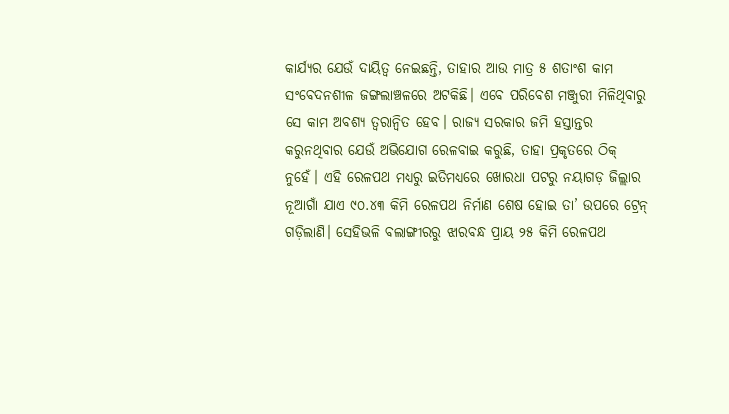କାର୍ଯ୍ୟର ଯେଉଁ ଦାୟିତ୍ୱ ନେଇଛନ୍ତି, ତାହାର ଆଉ ମାତ୍ର ୫ ଶତାଂଶ କାମ ସଂବେଦନଶୀଳ ଜଙ୍ଗଲାଞ୍ଚଳରେ ଅଟକିଛି। ଏବେ ପରିବେଶ ମଞ୍ଜୁରୀ ମିଳିଥିବାରୁ ସେ କାମ ଅବଶ୍ୟ ତ୍ୱରାନ୍ୱିତ ହେବ। ରାଜ୍ୟ ସରକାର ଜମି ହସ୍ତାନ୍ତର କରୁନଥିବାର ଯେଉଁ ଅଭିଯୋଗ ରେଳବାଇ କରୁଛି, ତାହା ପ୍ରକୃତରେ ଠିକ୍ ନୁହେଁ। ଏହି ରେଳପଥ ମଧ୍ୟରୁ ଇତିମଧ୍ୟରେ ଖୋରଧା ପଟରୁ ନୟାଗଡ଼ ଜିଲ୍ଲାର ନୂଆଗାଁ ଯାଏ ୯୦.୪୩ କିମି ରେଳପଥ ନିର୍ମାଣ ଶେଷ ହୋଇ ତା’ ଉପରେ ଟ୍ରେନ୍ ଗଡ଼ିଲାଣି। ସେହିଭଳି ବଲାଙ୍ଗୀରରୁ ଝାରବନ୍ଧ ପ୍ରାୟ ୨୫ କିମି ରେଳପଥ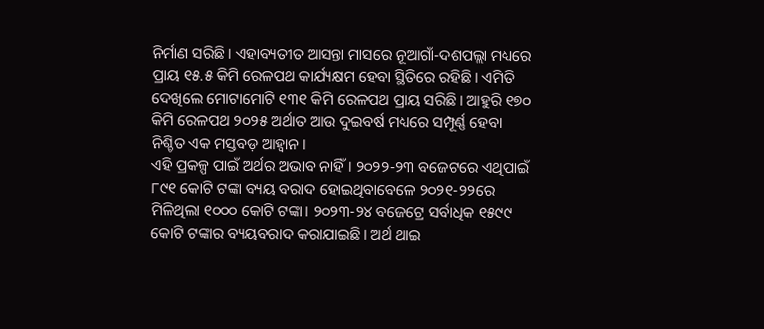ନିର୍ମାଣ ସରିଛି। ଏହାବ୍ୟତୀତ ଆସନ୍ତା ମାସରେ ନୂଆଗାଁ-ଦଶପଲ୍ଲା ମଧ୍ୟରେ ପ୍ରାୟ ୧୫.୫ କିମି ରେଳପଥ କାର୍ଯ୍ୟକ୍ଷମ ହେବା ସ୍ଥିତିରେ ରହିଛି। ଏମିତି ଦେଖିଲେ ମୋଟାମୋଟି ୧୩୧ କିମି ରେଳପଥ ପ୍ରାୟ ସରିଛି। ଆହୁରି ୧୭୦ କିମି ରେଳପଥ ୨୦୨୫ ଅର୍ଥାତ ଆଉ ଦୁଇବର୍ଷ ମଧ୍ୟରେ ସମ୍ପୂର୍ଣ୍ଣ ହେବା ନିଶ୍ଚିତ ଏକ ମସ୍ତବଡ଼ ଆହ୍ୱାନ।
ଏହି ପ୍ରକଳ୍ପ ପାଇଁ ଅର୍ଥର ଅଭାବ ନାହିଁ। ୨୦୨୨-୨୩ ବଜେଟରେ ଏଥିପାଇଁ ୮୯୧ କୋଟି ଟଙ୍କା ବ୍ୟୟ ବରାଦ ହୋଇଥିବାବେଳେ ୨୦୨୧-୨୨ରେ ମିଳିଥିଲା ୧୦୦୦ କୋଟି ଟଙ୍କା। ୨୦୨୩-୨୪ ବଜେଟ୍ରେ ସର୍ବାଧିକ ୧୫୯୯ କୋଟି ଟଙ୍କାର ବ୍ୟୟବରାଦ କରାଯାଇଛି। ଅର୍ଥ ଥାଇ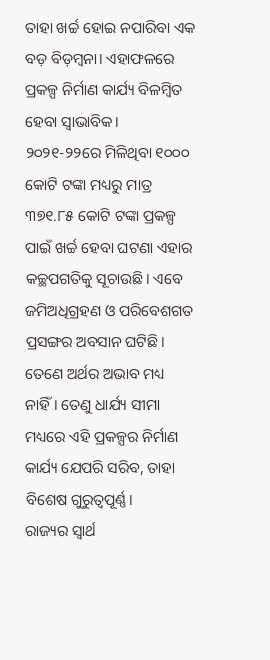ତାହା ଖର୍ଚ୍ଚ ହୋଇ ନପାରିବା ଏକ ବଡ଼ ବିଡ଼ମ୍ବନା। ଏହାଫଳରେ ପ୍ରକଳ୍ପ ନିର୍ମାଣ କାର୍ଯ୍ୟ ବିଳମ୍ବିତ ହେବା ସ୍ୱାଭାବିକ। ୨୦୨୧-୨୨ରେ ମିଳିଥିବା ୧୦୦୦ କୋଟି ଟଙ୍କା ମଧ୍ୟରୁ ମାତ୍ର ୩୭୧.୮୫ କୋଟି ଟଙ୍କା ପ୍ରକଳ୍ପ ପାଇଁ ଖର୍ଚ୍ଚ ହେବା ଘଟଣା ଏହାର କଚ୍ଛପଗତିକୁ ସୂଚାଉଛି। ଏବେ ଜମିଅଧିଗ୍ରହଣ ଓ ପରିବେଶଗତ ପ୍ରସଙ୍ଗର ଅବସାନ ଘଟିଛି। ତେଣେ ଅର୍ଥର ଅଭାବ ମଧ୍ୟ ନାହିଁ। ତେଣୁ ଧାର୍ଯ୍ୟ ସୀମା ମଧ୍ୟରେ ଏହି ପ୍ରକଳ୍ପର ନିର୍ମାଣ କାର୍ଯ୍ୟ ଯେପରି ସରିବ, ତାହା ବିଶେଷ ଗୁରୁତ୍ୱପୂର୍ଣ୍ଣ।
ରାଜ୍ୟର ସ୍ୱାର୍ଥ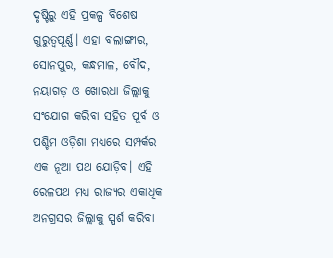ଦୃଷ୍ଟିରୁ ଏହି ପ୍ରକଳ୍ପ ବିଶେଷ ଗୁରୁତ୍ୱପୂର୍ଣ୍ଣ। ଏହା ବଲାଙ୍ଗୀର, ସୋନପୁର, କନ୍ଧମାଳ, ବୌଦ, ନୟାଗଡ଼ ଓ ଖୋରଧା ଜିଲ୍ଲାକୁ ସଂଯୋଗ କରିବା ସହିତ ପୂର୍ବ ଓ ପଶ୍ଚିମ ଓଡ଼ିଶା ମଧ୍ୟରେ ସମ୍ପର୍କର ଏକ ନୂଆ ପଥ ଯୋଡ଼ିବ। ଏହି ରେଳପଥ ମଧ୍ୟ ରାଜ୍ୟର ଏକାଧିକ ଅନଗ୍ରସର ଜିଲ୍ଲାକୁ ସ୍ପର୍ଶ କରିବା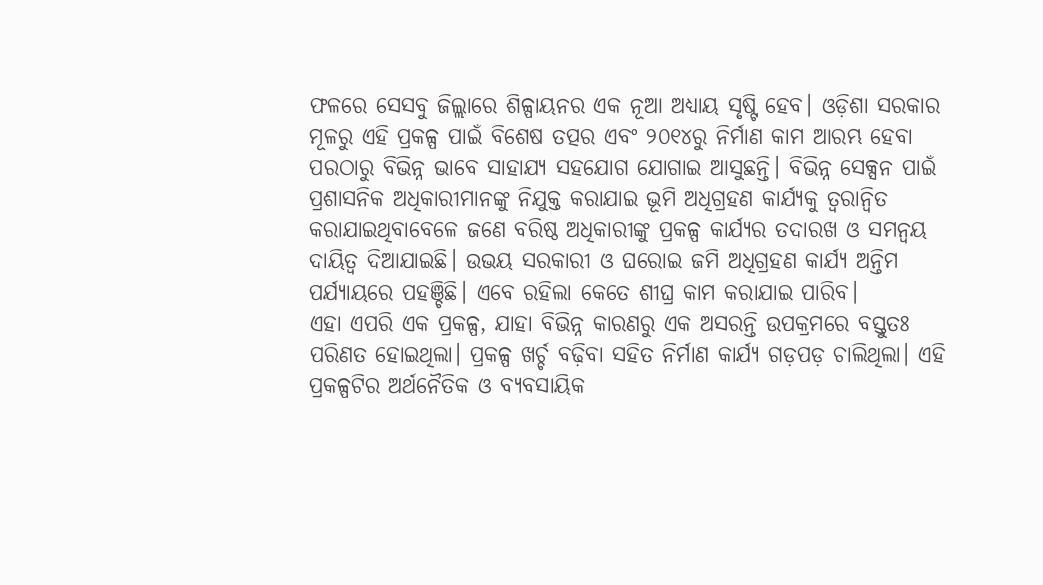ଫଳରେ ସେସବୁ ଜିଲ୍ଲାରେ ଶିଳ୍ପାୟନର ଏକ ନୂଆ ଅଧ୍ୟାୟ ସୃଷ୍ଟି ହେବ। ଓଡ଼ିଶା ସରକାର ମୂଳରୁ ଏହି ପ୍ରକଳ୍ପ ପାଇଁ ବିଶେଷ ତତ୍ପର ଏବଂ ୨୦୧୪ରୁ ନିର୍ମାଣ କାମ ଆରମ୍ଭ ହେବା ପରଠାରୁ ବିଭିନ୍ନ ଭାବେ ସାହାଯ୍ୟ ସହଯୋଗ ଯୋଗାଇ ଆସୁଛନ୍ତି। ବିଭିନ୍ନ ସେକ୍ସନ ପାଇଁ ପ୍ରଶାସନିକ ଅଧିକାରୀମାନଙ୍କୁ ନିଯୁକ୍ତ କରାଯାଇ ଭୂମି ଅଧିଗ୍ରହଣ କାର୍ଯ୍ୟକୁ ତ୍ୱରାନ୍ୱିତ କରାଯାଇଥିବାବେଳେ ଜଣେ ବରିଷ୍ଠ ଅଧିକାରୀଙ୍କୁ ପ୍ରକଳ୍ପ କାର୍ଯ୍ୟର ତଦାରଖ ଓ ସମନ୍ୱୟ ଦାୟିତ୍ୱ ଦିଆଯାଇଛି। ଉଭୟ ସରକାରୀ ଓ ଘରୋଇ ଜମି ଅଧିଗ୍ରହଣ କାର୍ଯ୍ୟ ଅନ୍ତିମ ପର୍ଯ୍ୟାୟରେ ପହଞ୍ଚିଛି। ଏବେ ରହିଲା କେତେ ଶୀଘ୍ର କାମ କରାଯାଇ ପାରିବ।
ଏହା ଏପରି ଏକ ପ୍ରକଳ୍ପ, ଯାହା ବିଭିନ୍ନ କାରଣରୁ ଏକ ଅସରନ୍ତି ଉପକ୍ରମରେ ବସ୍ତୁତଃ ପରିଣତ ହୋଇଥିଲା। ପ୍ରକଳ୍ପ ଖର୍ଚ୍ଚ ବଢ଼ିବା ସହିତ ନିର୍ମାଣ କାର୍ଯ୍ୟ ଗଡ଼ପଡ଼ ଚାଲିଥିଲା। ଏହି ପ୍ରକଳ୍ପଟିର ଅର୍ଥନୈତିକ ଓ ବ୍ୟବସାୟିକ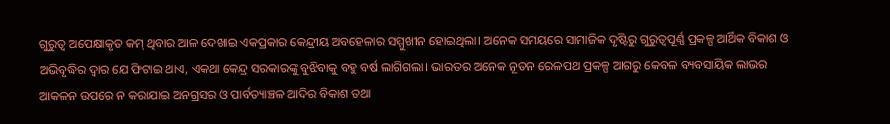ଗୁରୁତ୍ୱ ଅପେକ୍ଷାକୃତ କମ୍ ଥିବାର ଆଳ ଦେଖାଇ ଏକପ୍ରକାର କେନ୍ଦ୍ରୀୟ ଅବହେଳାର ସମ୍ମୁଖୀନ ହୋଇଥିଲା। ଅନେକ ସମୟରେ ସାମାଜିକ ଦୃଷ୍ଟିରୁ ଗୁରୁତ୍ୱପୂର୍ଣ୍ଣ ପ୍ରକଳ୍ପ ଆର୍ଥିକ ବିକାଶ ଓ ଅଭିବୃଦ୍ଧିର ଦ୍ୱାର ଯେ ଫିଟାଇ ଥାଏ, ଏକଥା କେନ୍ଦ୍ର ସରକାରଙ୍କୁ ବୁଝିବାକୁ ବହୁ ବର୍ଷ ଲାଗିଗଲା। ଭାରତର ଅନେକ ନୂତନ ରେଳପଥ ପ୍ରକଳ୍ପ ଆଗରୁ କେବଳ ବ୍ୟବସାୟିକ ଲାଭର ଆକଳନ ଉପରେ ନ କରାଯାଇ ଅନଗ୍ରସର ଓ ପାର୍ବତ୍ୟାଞ୍ଚଳ ଆଦିର ବିକାଶ ତଥା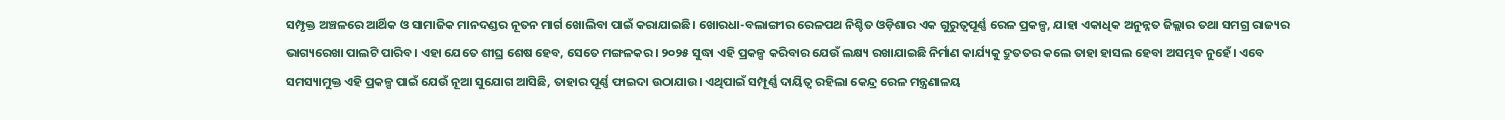ସମ୍ପୃକ୍ତ ଅଞ୍ଚଳରେ ଆର୍ଥିକ ଓ ସାମାଜିକ ମାନଦଣ୍ଡର ନୂତନ ମାର୍ଗ ଖୋଲିବା ପାଇଁ କରାଯାଇଛି। ଖୋରଧା-ବଲାଙ୍ଗୀର ରେଳପଥ ନିଶ୍ଚିତ ଓଡ଼ିଶାର ଏକ ଗୁରୁତ୍ୱପୂର୍ଣ୍ଣ ରେଳ ପ୍ରକଳ୍ପ, ଯାହା ଏକାଧିକ ଅନୁନ୍ନତ ଜିଲ୍ଲାର ତଥା ସମଗ୍ର ରାଜ୍ୟର ଭାଗ୍ୟରେଖା ପାଲଟି ପାରିବ। ଏହା ଯେତେ ଶୀଘ୍ର ଶେଷ ହେବ, ସେତେ ମଙ୍ଗଳକର। ୨୦୨୫ ସୁଦ୍ଧା ଏହି ପ୍ରକଳ୍ପ କରିବାର ଯେଉଁ ଲକ୍ଷ୍ୟ ରଖାଯାଇଛି ନିର୍ମାଣ କାର୍ଯ୍ୟକୁ ଦ୍ରୁତତର କଲେ ତାହା ହାସଲ ହେବା ଅସମ୍ଭବ ନୁହେଁ। ଏବେ ସମସ୍ୟାମୁକ୍ତ ଏହି ପ୍ରକଳ୍ପ ପାଇଁ ଯେଉଁ ନୂଆ ସୁଯୋଗ ଆସିଛି, ତାହାର ପୂର୍ଣ୍ଣ ଫାଇଦା ଉଠାଯାଉ। ଏଥିପାଇଁ ସମ୍ପୂର୍ଣ୍ଣ ଦାୟିତ୍ୱ ରହିଲା କେନ୍ଦ୍ର ରେଳ ମନ୍ତ୍ରଣାଳୟ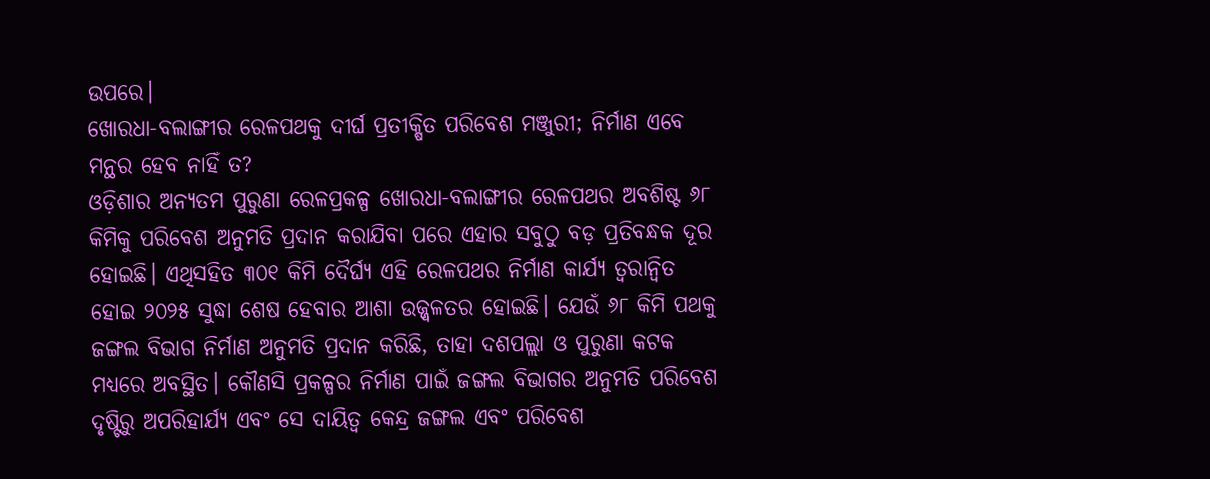ଉପରେ।
ଖୋରଧା-ବଲାଙ୍ଗୀର ରେଳପଥକୁ ଦୀର୍ଘ ପ୍ରତୀକ୍ଷିତ ପରିବେଶ ମଞ୍ଜୁରୀ; ନିର୍ମାଣ ଏବେ ମନ୍ଥର ହେବ ନାହିଁ ତ?
ଓଡ଼ିଶାର ଅନ୍ୟତମ ପୁରୁଣା ରେଳପ୍ରକଳ୍ପ ଖୋରଧା-ବଲାଙ୍ଗୀର ରେଳପଥର ଅବଶିଷ୍ଟ ୬୮ କିମିକୁ ପରିବେଶ ଅନୁମତି ପ୍ରଦାନ କରାଯିବା ପରେ ଏହାର ସବୁଠୁ ବଡ଼ ପ୍ରତିବନ୍ଧକ ଦୂର ହୋଇଛି। ଏଥିସହିତ ୩୦୧ କିମି ଦୈର୍ଘ୍ୟ ଏହି ରେଳପଥର ନିର୍ମାଣ କାର୍ଯ୍ୟ ତ୍ୱରାନ୍ୱିତ ହୋଇ ୨୦୨୫ ସୁଦ୍ଧା ଶେଷ ହେବାର ଆଶା ଉଜ୍ଜ୍ୱଳତର ହୋଇଛି। ଯେଉଁ ୬୮ କିମି ପଥକୁ ଜଙ୍ଗଲ ବିଭାଗ ନିର୍ମାଣ ଅନୁମତି ପ୍ରଦାନ କରିଛି, ତାହା ଦଶପଲ୍ଲା ଓ ପୁରୁଣା କଟକ ମଧ୍ୟରେ ଅବସ୍ଥିତ। କୌଣସି ପ୍ରକଳ୍ପର ନିର୍ମାଣ ପାଇଁ ଜଙ୍ଗଲ ବିଭାଗର ଅନୁମତି ପରିବେଶ ଦୃଷ୍ଟିରୁ ଅପରିହାର୍ଯ୍ୟ ଏବଂ ସେ ଦାୟିତ୍ୱ କେନ୍ଦ୍ର ଜଙ୍ଗଲ ଏବଂ ପରିବେଶ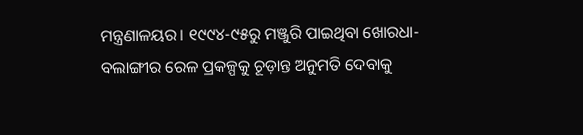ମନ୍ତ୍ରଣାଳୟର। ୧୯୯୪-୯୫ରୁ ମଞ୍ଜୁରି ପାଇଥିବା ଖୋରଧା-ବଲାଙ୍ଗୀର ରେଳ ପ୍ରକଳ୍ପକୁ ଚୂଡ଼ାନ୍ତ ଅନୁମତି ଦେବାକୁ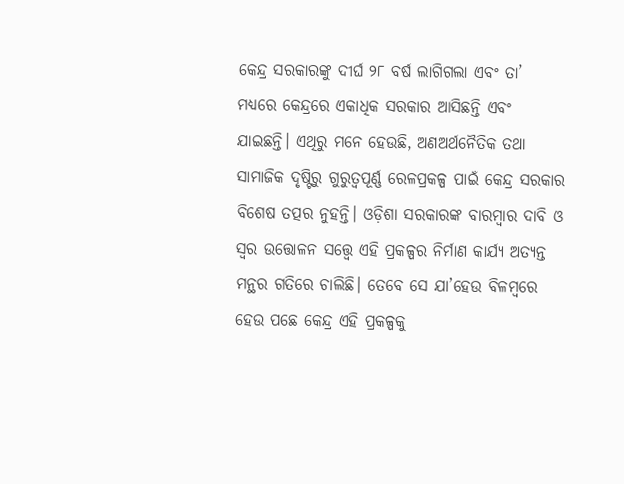କେନ୍ଦ୍ର ସରକାରଙ୍କୁ ଦୀର୍ଘ ୨୮ ବର୍ଷ ଲାଗିଗଲା ଏବଂ ତା’ ମଧ୍ୟରେ କେନ୍ଦ୍ରରେ ଏକାଧିକ ସରକାର ଆସିଛନ୍ତି ଏବଂ ଯାଇଛନ୍ତି। ଏଥିରୁ ମନେ ହେଉଛି, ଅଣଅର୍ଥନୈତିକ ତଥା ସାମାଜିକ ଦୃଷ୍ଟିରୁ ଗୁରୁତ୍ୱପୂର୍ଣ୍ଣ ରେଳପ୍ରକଳ୍ପ ପାଇଁ କେନ୍ଦ୍ର ସରକାର ବିଶେଷ ତତ୍ପର ନୁହନ୍ତି। ଓଡ଼ିଶା ସରକାରଙ୍କ ବାରମ୍ବାର ଦାବି ଓ ସ୍ୱର ଉତ୍ତୋଳନ ସତ୍ତ୍ବେ ଏହି ପ୍ରକଳ୍ପର ନିର୍ମାଣ କାର୍ଯ୍ୟ ଅତ୍ୟନ୍ତ ମନ୍ଥର ଗତିରେ ଚାଲିଛି। ତେବେ ସେ ଯା’ହେଉ ବିଳମ୍ବରେ ହେଉ ପଛେ କେନ୍ଦ୍ର ଏହି ପ୍ରକଳ୍ପକୁ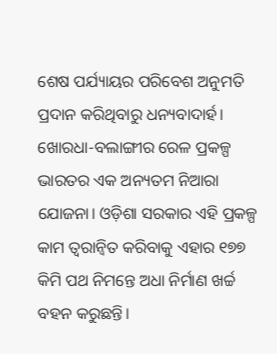ଶେଷ ପର୍ଯ୍ୟାୟର ପରିବେଶ ଅନୁମତି ପ୍ରଦାନ କରିଥିବାରୁ ଧନ୍ୟବାଦାର୍ହ।
ଖୋରଧା-ବଲାଙ୍ଗୀର ରେଳ ପ୍ରକଳ୍ପ ଭାରତର ଏକ ଅନ୍ୟତମ ନିଆରା ଯୋଜନା। ଓଡ଼ିଶା ସରକାର ଏହି ପ୍ରକଳ୍ପ କାମ ତ୍ୱରାନ୍ୱିତ କରିବାକୁ ଏହାର ୧୭୭ କିମି ପଥ ନିମନ୍ତେ ଅଧା ନିର୍ମାଣ ଖର୍ଚ୍ଚ ବହନ କରୁଛନ୍ତି।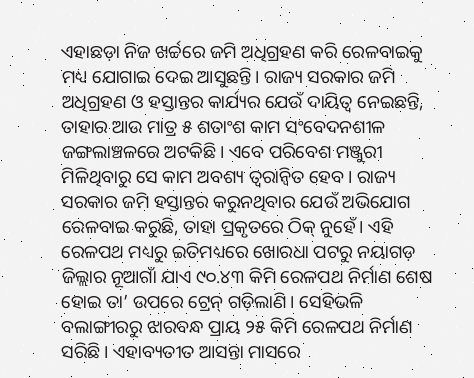ଏହାଛଡ଼ା ନିଜ ଖର୍ଚ୍ଚରେ ଜମି ଅଧିଗ୍ରହଣ କରି ରେଳବାଇକୁ ମଧ୍ୟ ଯୋଗାଇ ଦେଇ ଆସୁଛନ୍ତି। ରାଜ୍ୟ ସରକାର ଜମି ଅଧିଗ୍ରହଣ ଓ ହସ୍ତାନ୍ତର କାର୍ଯ୍ୟର ଯେଉଁ ଦାୟିତ୍ୱ ନେଇଛନ୍ତି, ତାହାର ଆଉ ମାତ୍ର ୫ ଶତାଂଶ କାମ ସଂବେଦନଶୀଳ ଜଙ୍ଗଲାଞ୍ଚଳରେ ଅଟକିଛି। ଏବେ ପରିବେଶ ମଞ୍ଜୁରୀ ମିଳିଥିବାରୁ ସେ କାମ ଅବଶ୍ୟ ତ୍ୱରାନ୍ୱିତ ହେବ। ରାଜ୍ୟ ସରକାର ଜମି ହସ୍ତାନ୍ତର କରୁନଥିବାର ଯେଉଁ ଅଭିଯୋଗ ରେଳବାଇ କରୁଛି, ତାହା ପ୍ରକୃତରେ ଠିକ୍ ନୁହେଁ। ଏହି ରେଳପଥ ମଧ୍ୟରୁ ଇତିମଧ୍ୟରେ ଖୋରଧା ପଟରୁ ନୟାଗଡ଼ ଜିଲ୍ଲାର ନୂଆଗାଁ ଯାଏ ୯୦.୪୩ କିମି ରେଳପଥ ନିର୍ମାଣ ଶେଷ ହୋଇ ତା’ ଉପରେ ଟ୍ରେନ୍ ଗଡ଼ିଲାଣି। ସେହିଭଳି ବଲାଙ୍ଗୀରରୁ ଝାରବନ୍ଧ ପ୍ରାୟ ୨୫ କିମି ରେଳପଥ ନିର୍ମାଣ ସରିଛି। ଏହାବ୍ୟତୀତ ଆସନ୍ତା ମାସରେ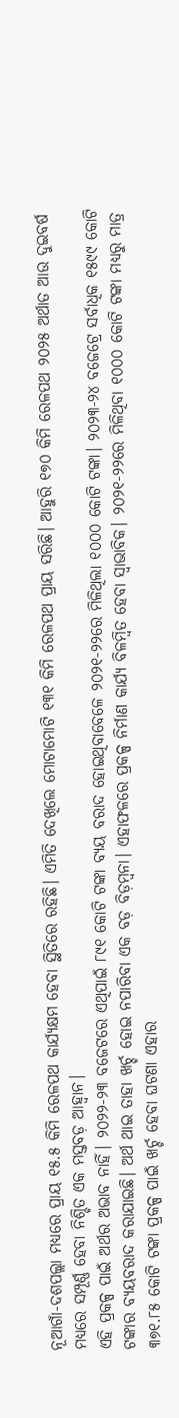ନୂଆଗାଁ-ଦଶପଲ୍ଲା ମଧ୍ୟରେ ପ୍ରାୟ ୧୫.୫ କିମି ରେଳପଥ କାର୍ଯ୍ୟକ୍ଷମ ହେବା ସ୍ଥିତିରେ ରହିଛି। ଏମିତି ଦେଖିଲେ ମୋଟାମୋଟି ୧୩୧ କିମି ରେଳପଥ ପ୍ରାୟ ସରିଛି। ଆହୁରି ୧୭୦ କିମି ରେଳପଥ ୨୦୨୫ ଅର୍ଥାତ ଆଉ ଦୁଇବର୍ଷ ମଧ୍ୟରେ ସମ୍ପୂର୍ଣ୍ଣ ହେବା ନିଶ୍ଚିତ ଏକ ମସ୍ତବଡ଼ ଆହ୍ୱାନ।
ଏହି ପ୍ରକଳ୍ପ ପାଇଁ ଅର୍ଥର ଅଭାବ ନାହିଁ। ୨୦୨୨-୨୩ ବଜେଟରେ ଏଥିପାଇଁ ୮୯୧ କୋଟି ଟଙ୍କା ବ୍ୟୟ ବରାଦ ହୋଇଥିବାବେଳେ ୨୦୨୧-୨୨ରେ ମିଳିଥିଲା ୧୦୦୦ କୋଟି ଟଙ୍କା। ୨୦୨୩-୨୪ ବଜେଟ୍ରେ ସର୍ବାଧିକ ୧୫୯୯ କୋଟି ଟଙ୍କାର ବ୍ୟୟବରାଦ କରାଯାଇଛି। ଅର୍ଥ ଥାଇ ତାହା ଖର୍ଚ୍ଚ ହୋଇ ନପାରିବା ଏକ ବଡ଼ ବିଡ଼ମ୍ବନା। ଏହାଫଳରେ ପ୍ରକଳ୍ପ ନିର୍ମାଣ କାର୍ଯ୍ୟ ବିଳମ୍ବିତ ହେବା ସ୍ୱାଭାବିକ। ୨୦୨୧-୨୨ରେ ମିଳିଥିବା ୧୦୦୦ କୋଟି ଟଙ୍କା ମଧ୍ୟରୁ ମାତ୍ର ୩୭୧.୮୫ କୋଟି ଟଙ୍କା ପ୍ରକଳ୍ପ ପାଇଁ ଖର୍ଚ୍ଚ ହେବା ଘଟଣା ଏହାର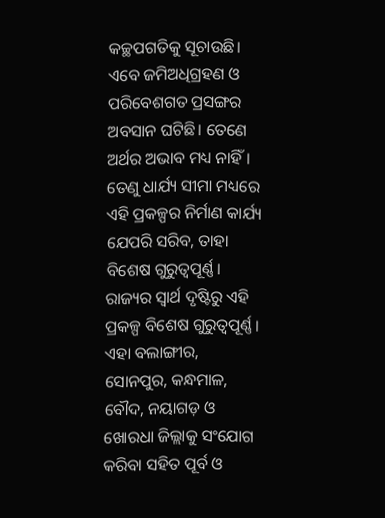କଚ୍ଛପଗତିକୁ ସୂଚାଉଛି। ଏବେ ଜମିଅଧିଗ୍ରହଣ ଓ ପରିବେଶଗତ ପ୍ରସଙ୍ଗର ଅବସାନ ଘଟିଛି। ତେଣେ ଅର୍ଥର ଅଭାବ ମଧ୍ୟ ନାହିଁ। ତେଣୁ ଧାର୍ଯ୍ୟ ସୀମା ମଧ୍ୟରେ ଏହି ପ୍ରକଳ୍ପର ନିର୍ମାଣ କାର୍ଯ୍ୟ ଯେପରି ସରିବ, ତାହା ବିଶେଷ ଗୁରୁତ୍ୱପୂର୍ଣ୍ଣ।
ରାଜ୍ୟର ସ୍ୱାର୍ଥ ଦୃଷ୍ଟିରୁ ଏହି ପ୍ରକଳ୍ପ ବିଶେଷ ଗୁରୁତ୍ୱପୂର୍ଣ୍ଣ। ଏହା ବଲାଙ୍ଗୀର, ସୋନପୁର, କନ୍ଧମାଳ, ବୌଦ, ନୟାଗଡ଼ ଓ ଖୋରଧା ଜିଲ୍ଲାକୁ ସଂଯୋଗ କରିବା ସହିତ ପୂର୍ବ ଓ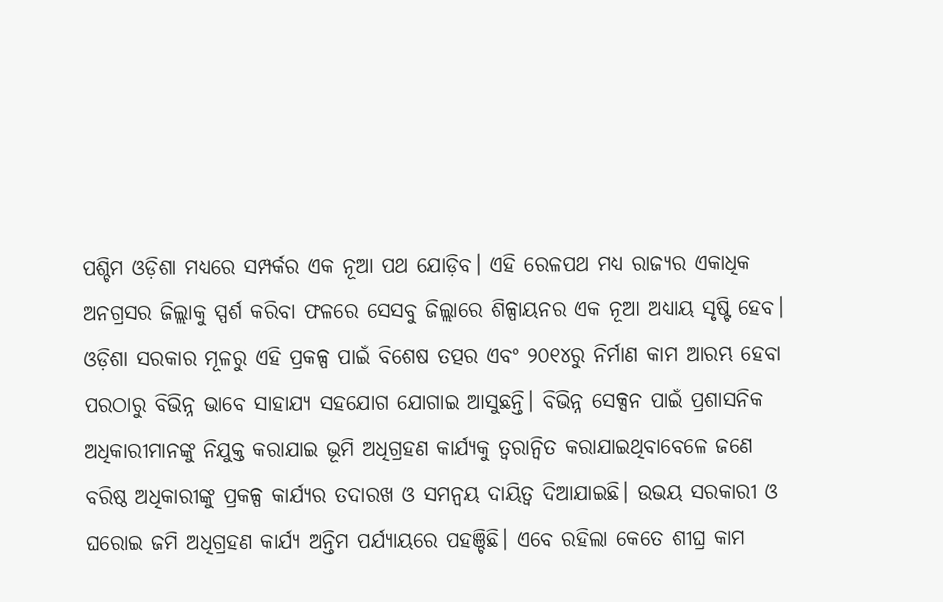ପଶ୍ଚିମ ଓଡ଼ିଶା ମଧ୍ୟରେ ସମ୍ପର୍କର ଏକ ନୂଆ ପଥ ଯୋଡ଼ିବ। ଏହି ରେଳପଥ ମଧ୍ୟ ରାଜ୍ୟର ଏକାଧିକ ଅନଗ୍ରସର ଜିଲ୍ଲାକୁ ସ୍ପର୍ଶ କରିବା ଫଳରେ ସେସବୁ ଜିଲ୍ଲାରେ ଶିଳ୍ପାୟନର ଏକ ନୂଆ ଅଧ୍ୟାୟ ସୃଷ୍ଟି ହେବ। ଓଡ଼ିଶା ସରକାର ମୂଳରୁ ଏହି ପ୍ରକଳ୍ପ ପାଇଁ ବିଶେଷ ତତ୍ପର ଏବଂ ୨୦୧୪ରୁ ନିର୍ମାଣ କାମ ଆରମ୍ଭ ହେବା ପରଠାରୁ ବିଭିନ୍ନ ଭାବେ ସାହାଯ୍ୟ ସହଯୋଗ ଯୋଗାଇ ଆସୁଛନ୍ତି। ବିଭିନ୍ନ ସେକ୍ସନ ପାଇଁ ପ୍ରଶାସନିକ ଅଧିକାରୀମାନଙ୍କୁ ନିଯୁକ୍ତ କରାଯାଇ ଭୂମି ଅଧିଗ୍ରହଣ କାର୍ଯ୍ୟକୁ ତ୍ୱରାନ୍ୱିତ କରାଯାଇଥିବାବେଳେ ଜଣେ ବରିଷ୍ଠ ଅଧିକାରୀଙ୍କୁ ପ୍ରକଳ୍ପ କାର୍ଯ୍ୟର ତଦାରଖ ଓ ସମନ୍ୱୟ ଦାୟିତ୍ୱ ଦିଆଯାଇଛି। ଉଭୟ ସରକାରୀ ଓ ଘରୋଇ ଜମି ଅଧିଗ୍ରହଣ କାର୍ଯ୍ୟ ଅନ୍ତିମ ପର୍ଯ୍ୟାୟରେ ପହଞ୍ଚିଛି। ଏବେ ରହିଲା କେତେ ଶୀଘ୍ର କାମ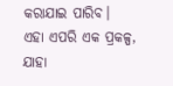କରାଯାଇ ପାରିବ।
ଏହା ଏପରି ଏକ ପ୍ରକଳ୍ପ, ଯାହା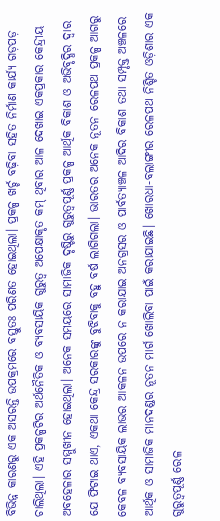ବିଭିନ୍ନ କାରଣରୁ ଏକ ଅସରନ୍ତି ଉପକ୍ରମରେ ବସ୍ତୁତଃ ପରିଣତ ହୋଇଥିଲା। ପ୍ରକଳ୍ପ ଖର୍ଚ୍ଚ ବଢ଼ିବା ସହିତ ନିର୍ମାଣ କାର୍ଯ୍ୟ ଗଡ଼ପଡ଼ ଚାଲିଥିଲା। ଏହି ପ୍ରକଳ୍ପଟିର ଅର୍ଥନୈତିକ ଓ ବ୍ୟବସାୟିକ ଗୁରୁତ୍ୱ ଅପେକ୍ଷାକୃତ କମ୍ ଥିବାର ଆଳ ଦେଖାଇ ଏକପ୍ରକାର କେନ୍ଦ୍ରୀୟ ଅବହେଳାର ସମ୍ମୁଖୀନ ହୋଇଥିଲା। ଅନେକ ସମୟରେ ସାମାଜିକ ଦୃଷ୍ଟିରୁ ଗୁରୁତ୍ୱପୂର୍ଣ୍ଣ ପ୍ରକଳ୍ପ ଆର୍ଥିକ ବିକାଶ ଓ ଅଭିବୃଦ୍ଧିର ଦ୍ୱାର ଯେ ଫିଟାଇ ଥାଏ, ଏକଥା କେନ୍ଦ୍ର ସରକାରଙ୍କୁ ବୁଝିବାକୁ ବହୁ ବର୍ଷ ଲାଗିଗଲା। ଭାରତର ଅନେକ ନୂତନ ରେଳପଥ ପ୍ରକଳ୍ପ ଆଗରୁ କେବଳ ବ୍ୟବସାୟିକ ଲାଭର ଆକଳନ ଉପରେ ନ କରାଯାଇ ଅନଗ୍ରସର ଓ ପାର୍ବତ୍ୟାଞ୍ଚଳ ଆଦିର ବିକାଶ ତଥା ସମ୍ପୃକ୍ତ ଅଞ୍ଚଳରେ ଆର୍ଥିକ ଓ ସାମାଜିକ ମାନଦଣ୍ଡର ନୂତନ ମାର୍ଗ ଖୋଲିବା ପାଇଁ କରାଯାଇଛି। ଖୋରଧା-ବଲାଙ୍ଗୀର ରେଳପଥ ନିଶ୍ଚିତ ଓଡ଼ିଶାର ଏକ ଗୁରୁତ୍ୱପୂର୍ଣ୍ଣ ରେଳ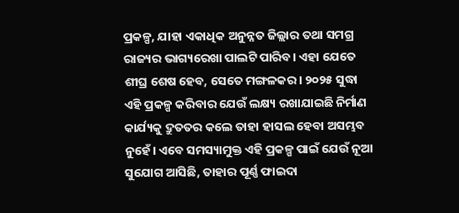ପ୍ରକଳ୍ପ, ଯାହା ଏକାଧିକ ଅନୁନ୍ନତ ଜିଲ୍ଲାର ତଥା ସମଗ୍ର ରାଜ୍ୟର ଭାଗ୍ୟରେଖା ପାଲଟି ପାରିବ। ଏହା ଯେତେ ଶୀଘ୍ର ଶେଷ ହେବ, ସେତେ ମଙ୍ଗଳକର। ୨୦୨୫ ସୁଦ୍ଧା ଏହି ପ୍ରକଳ୍ପ କରିବାର ଯେଉଁ ଲକ୍ଷ୍ୟ ରଖାଯାଇଛି ନିର୍ମାଣ କାର୍ଯ୍ୟକୁ ଦ୍ରୁତତର କଲେ ତାହା ହାସଲ ହେବା ଅସମ୍ଭବ ନୁହେଁ। ଏବେ ସମସ୍ୟାମୁକ୍ତ ଏହି ପ୍ରକଳ୍ପ ପାଇଁ ଯେଉଁ ନୂଆ ସୁଯୋଗ ଆସିଛି, ତାହାର ପୂର୍ଣ୍ଣ ଫାଇଦା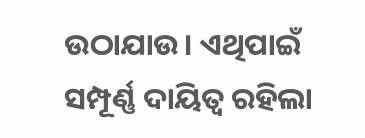ଉଠାଯାଉ। ଏଥିପାଇଁ ସମ୍ପୂର୍ଣ୍ଣ ଦାୟିତ୍ୱ ରହିଲା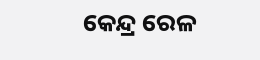କେନ୍ଦ୍ର ରେଳ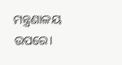ମନ୍ତ୍ରଣାଳୟ ଉପରେ।